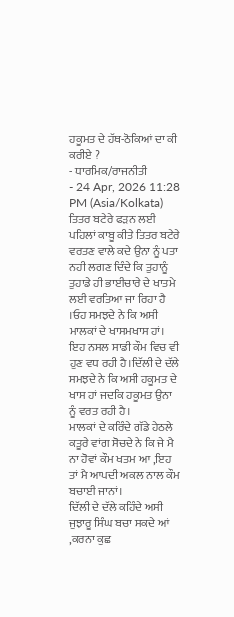ਹਕੂਮਤ ਦੇ ਹੱਥ-ਠੋਕਿਆਂ ਦਾ ਕੀ ਕਰੀਏ ?
- ਧਾਰਮਿਕ/ਰਾਜਨੀਤੀ
- 24 Apr, 2026 11:28 PM (Asia/Kolkata)
ਤਿਤਰ ਬਟੇਰੇ ਫੜਨ ਲਈ ਪਹਿਲਾਂ ਕਾਬੂ ਕੀਤੇ ਤਿਤਰ ਬਟੇਰੇ ਵਰਤਣ ਵਾਲੇ ਕਦੇ ਉਨਾ ਨੂੰ ਪਤਾ ਨਹੀ ਲਗਣ ਦਿੰਦੇ ਕਿ ਤੁਹਾਨੂੰ ਤੁਹਾਡੇ ਹੀ ਭਾਈਚਾਰੇ ਦੇ ਖਾਤਮੇ ਲਈ ਵਰਤਿਆ ਜਾ ਰਿਹਾ ਹੈ ।ਓਹ ਸਮਝਦੇ ਨੇ ਕਿ ਅਸੀ ਮਾਲਕਾਂ ਦੇ ਖਾਸਮਖਾਸ ਹਾਂ। ਇਹ ਨਸਲ ਸਾਡੀ ਕੌਮ ਵਿਚ ਵੀ ਹੁਣ ਵਧ ਰਹੀ ਹੈ।ਦਿੱਲੀ ਦੇ ਦੱਲੇ ਸਮਝਦੇ ਨੇ ਕਿ ਅਸੀ ਹਕੂਮਤ ਦੇ ਖਾਸ ਹਾਂ ਜਦਕਿ ਹਕੂਮਤ ਉਨਾ ਨੂੰ ਵਰਤ ਰਹੀ ਹੈ।
ਮਾਲਕਾਂ ਦੇ ਕਰਿੰਦੇ ਗੱਡੇ ਹੇਠਲੇ ਕਤੂਰੇ ਵਾਂਗ ਸੋਚਦੇ ਨੇ ਕਿ ਜੇ ਮੈ ਨਾ ਹੋਵਾਂ ਕੌਮ ਖਤਮ ਆ ,ਇਹ ਤਾਂ ਮੈ ਆਪਦੀ ਅਕਲ ਨਾਲ ਕੌਮ ਬਚਾਈ ਜਾਨਾਂ।
ਦਿੱਲੀ ਦੇ ਦੱਲੇ ਕਹਿੰਦੇ ਅਸੀ ਜੁਝਾਰੂ ਸਿੰਘ ਬਚਾ ਸਕਦੇ ਆਂ ,ਕਰਨਾ ਕੁਛ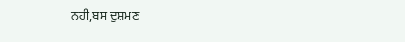ਨਹੀ,ਬਸ ਦੁਸ਼ਮਣ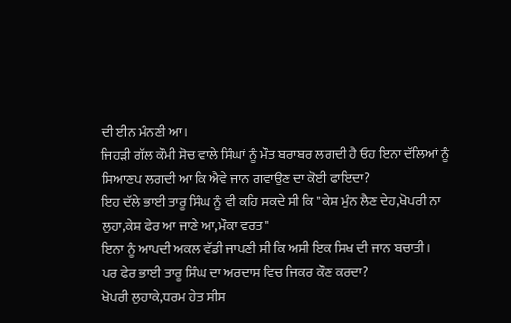ਦੀ ਈਨ ਮੰਨਣੀ ਆ।
ਜਿਹੜੀ ਗੱਲ ਕੌਮੀ ਸੋਚ ਵਾਲੇ ਸਿੰਘਾਂ ਨੂੰ ਮੌਤ ਬਰਾਬਰ ਲਗਦੀ ਹੈ ਓਹ ਇਨਾ ਦੱਲਿਆਂ ਨੂੰ ਸਿਆਣਪ ਲਗਦੀ ਆ ਕਿ ਐਵੇ ਜਾਨ ਗਵਾਉਣ ਦਾ ਕੋਈ ਫਾਇਦਾ?
ਇਹ ਦੱਲੇ ਭਾਈ ਤਾਰੂ ਸਿੰਘ ਨੂੰ ਵੀ ਕਹਿ ਸਕਦੇ ਸੀ ਕਿ "ਕੇਸ਼ ਮੁੰਨ ਲੈਣ ਦੇਹ,ਖੋਪਰੀ ਨਾ ਲੁਹਾ,ਕੇਸ਼ ਫੇਰ ਆ ਜਾਣੇ ਆ,ਮੌਕਾ ਵਰਤ"
ਇਨਾ ਨੂੰ ਆਪਦੀ ਅਕਲ ਵੱਡੀ ਜਾਪਣੀ ਸੀ ਕਿ ਅਸੀ ਇਕ ਸਿਖ ਦੀ ਜਾਨ ਬਚਾਤੀ।
ਪਰ ਫੇਰ ਭਾਈ ਤਾਰੂ ਸਿੰਘ ਦਾ ਅਰਦਾਸ ਵਿਚ ਜਿਕਰ ਕੌਣ ਕਰਦਾ?
ਖੋਪਰੀ ਲੁਹਾਕੇ,ਧਰਮ ਹੇਤ ਸੀਸ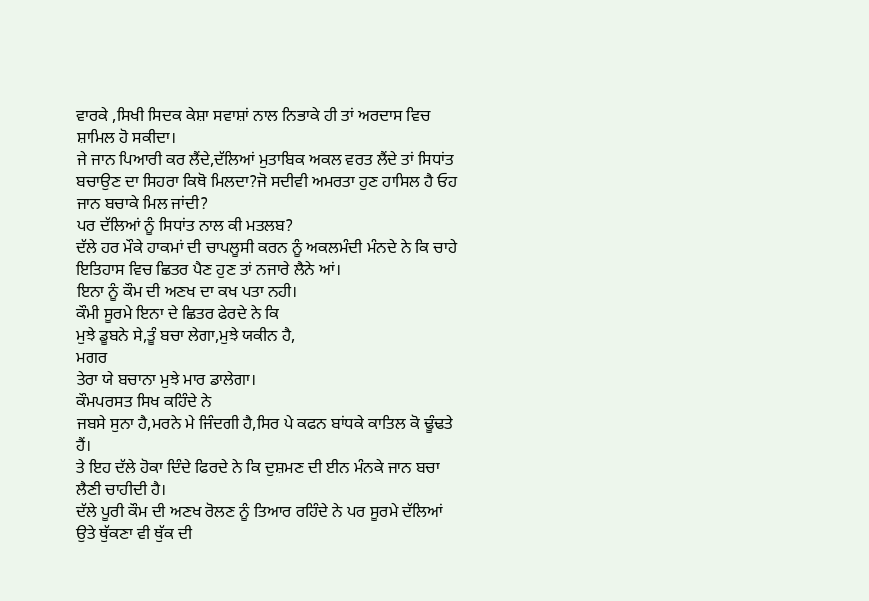ਵਾਰਕੇ ,ਸਿਖੀ ਸਿਦਕ ਕੇਸ਼ਾ ਸਵਾਸ਼ਾਂ ਨਾਲ ਨਿਭਾਕੇ ਹੀ ਤਾਂ ਅਰਦਾਸ ਵਿਚ ਸ਼ਾਮਿਲ ਹੋ ਸਕੀਦਾ।
ਜੇ ਜਾਨ ਪਿਆਰੀ ਕਰ ਲੈਂਦੇ,ਦੱਲਿਆਂ ਮੁਤਾਬਿਕ ਅਕਲ ਵਰਤ ਲੈਂਦੇ ਤਾਂ ਸਿਧਾਂਤ ਬਚਾਉਣ ਦਾ ਸਿਹਰਾ ਕਿਥੋ ਮਿਲਦਾ?ਜੋ ਸਦੀਵੀ ਅਮਰਤਾ ਹੁਣ ਹਾਸਿਲ ਹੈ ਓਹ ਜਾਨ ਬਚਾਕੇ ਮਿਲ ਜਾਂਦੀ?
ਪਰ ਦੱਲਿਆਂ ਨੂੰ ਸਿਧਾਂਤ ਨਾਲ ਕੀ ਮਤਲਬ?
ਦੱਲੇ ਹਰ ਮੌਕੇ ਹਾਕਮਾਂ ਦੀ ਚਾਪਲੂਸੀ ਕਰਨ ਨੂੰ ਅਕਲਮੰਦੀ ਮੰਨਦੇ ਨੇ ਕਿ ਚਾਹੇ ਇਤਿਹਾਸ ਵਿਚ ਛਿਤਰ ਪੈਣ ਹੁਣ ਤਾਂ ਨਜਾਰੇ ਲੈਨੇ ਆਂ।
ਇਨਾ ਨੂੰ ਕੌਮ ਦੀ ਅਣਖ ਦਾ ਕਖ ਪਤਾ ਨਹੀ।
ਕੌਮੀ ਸੂਰਮੇ ਇਨਾ ਦੇ ਛਿਤਰ ਫੇਰਦੇ ਨੇ ਕਿ
ਮੁਝੇ ਡੂਬਨੇ ਸੇ,ਤੂੰ ਬਚਾ ਲੇਗਾ,ਮੁਝੇ ਯਕੀਨ ਹੈ,
ਮਗਰ
ਤੇਰਾ ਯੇ ਬਚਾਨਾ ਮੁਝੇ ਮਾਰ ਡਾਲੇਗਾ।
ਕੌਮਪਰਸਤ ਸਿਖ ਕਹਿੰਦੇ ਨੇ
ਜਬਸੇ ਸੁਨਾ ਹੈ,ਮਰਨੇ ਮੇ ਜਿੰਦਗੀ ਹੈ,ਸਿਰ ਪੇ ਕਫਨ ਬਾਂਧਕੇ ਕਾਤਿਲ ਕੋ ਢੂੰਢਤੇ ਹੈਂ।
ਤੇ ਇਹ ਦੱਲੇ ਹੋਕਾ ਦਿੰਦੇ ਫਿਰਦੇ ਨੇ ਕਿ ਦੁਸ਼ਮਣ ਦੀ ਈਨ ਮੰਨਕੇ ਜਾਨ ਬਚਾ ਲੈਣੀ ਚਾਹੀਦੀ ਹੈ।
ਦੱਲੇ ਪੂਰੀ ਕੌਮ ਦੀ ਅਣਖ ਰੋਲਣ ਨੂੰ ਤਿਆਰ ਰਹਿੰਦੇ ਨੇ ਪਰ ਸੂਰਮੇ ਦੱਲਿਆਂ ਉਤੇ ਥੁੱਕਣਾ ਵੀ ਥੁੱਕ ਦੀ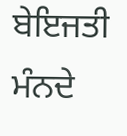ਬੇਇਜਤੀ ਮੰਨਦੇ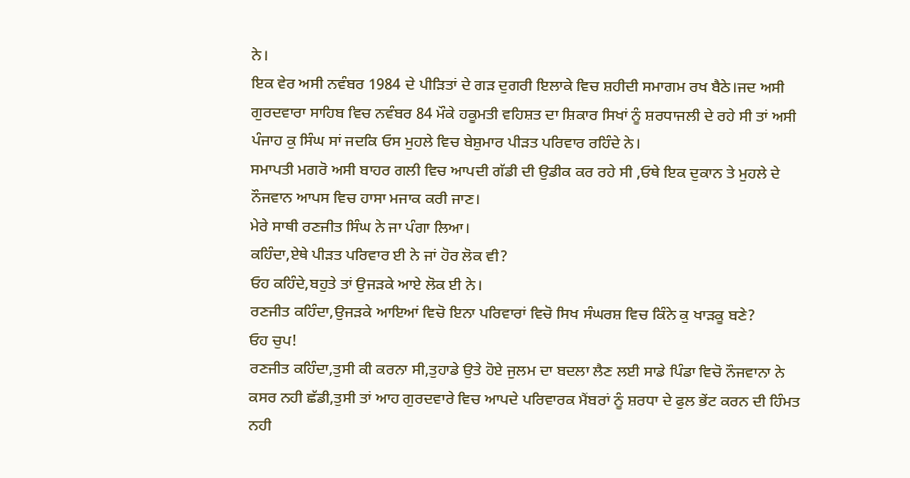ਨੇ।
ਇਕ ਵੇਰ ਅਸੀ ਨਵੰਬਰ 1984 ਦੇ ਪੀੜਿਤਾਂ ਦੇ ਗੜ ਦੁਗਰੀ ਇਲਾਕੇ ਵਿਚ ਸ਼ਹੀਦੀ ਸਮਾਗਮ ਰਖ ਬੈਠੇ।ਜਦ ਅਸੀ ਗੁਰਦਵਾਰਾ ਸਾਹਿਬ ਵਿਚ ਨਵੰਬਰ 84 ਮੌਕੇ ਹਕੂਮਤੀ ਵਹਿਸ਼ਤ ਦਾ ਸ਼ਿਕਾਰ ਸਿਖਾਂ ਨੂੰ ਸ਼ਰਧਾਜਲੀ ਦੇ ਰਹੇ ਸੀ ਤਾਂ ਅਸੀ ਪੰਜਾਹ ਕੁ ਸਿੰਘ ਸਾਂ ਜਦਕਿ ਓਸ ਮੁਹਲੇ ਵਿਚ ਬੇਸ਼ੁਮਾਰ ਪੀੜਤ ਪਰਿਵਾਰ ਰਹਿੰਦੇ ਨੇ।
ਸਮਾਪਤੀ ਮਗਰੋ ਅਸੀ ਬਾਹਰ ਗਲੀ ਵਿਚ ਆਪਦੀ ਗੱਡੀ ਦੀ ਉਡੀਕ ਕਰ ਰਹੇ ਸੀ ,ਓਥੇ ਇਕ ਦੁਕਾਨ ਤੇ ਮੁਹਲੇ ਦੇ ਨੌਜਵਾਨ ਆਪਸ ਵਿਚ ਹਾਸਾ ਮਜਾਕ ਕਰੀ ਜਾਣ।
ਮੇਰੇ ਸਾਥੀ ਰਣਜੀਤ ਸਿੰਘ ਨੇ ਜਾ ਪੰਗਾ ਲਿਆ।
ਕਹਿੰਦਾ,ਏਥੇ ਪੀੜਤ ਪਰਿਵਾਰ ਈ ਨੇ ਜਾਂ ਹੋਰ ਲੋਕ ਵੀ?
ਓਹ ਕਹਿੰਦੇ,ਬਹੁਤੇ ਤਾਂ ਉਜੜਕੇ ਆਏ ਲੋਕ ਈ ਨੇ।
ਰਣਜੀਤ ਕਹਿੰਦਾ,ਉਜੜਕੇ ਆਇਆਂ ਵਿਚੋ ਇਨਾ ਪਰਿਵਾਰਾਂ ਵਿਚੋ ਸਿਖ ਸੰਘਰਸ਼ ਵਿਚ ਕਿੰਨੇ ਕੁ ਖਾੜਕੂ ਬਣੇ?
ਓਹ ਚੁਪ!
ਰਣਜੀਤ ਕਹਿੰਦਾ,ਤੁਸੀ ਕੀ ਕਰਨਾ ਸੀ,ਤੁਹਾਡੇ ਉਤੇ ਹੋਏ ਜੁਲਮ ਦਾ ਬਦਲਾ ਲੈਣ ਲਈ ਸਾਡੇ ਪਿੰਡਾ ਵਿਚੋ ਨੌਜਵਾਨਾ ਨੇ ਕਸਰ ਨਹੀ ਛੱਡੀ,ਤੁਸੀ ਤਾਂ ਆਹ ਗੁਰਦਵਾਰੇ ਵਿਚ ਆਪਦੇ ਪਰਿਵਾਰਕ ਮੈਂਬਰਾਂ ਨੂੰ ਸ਼ਰਧਾ ਦੇ ਫੁਲ ਭੇਂਟ ਕਰਨ ਦੀ ਹਿੰਮਤ ਨਹੀ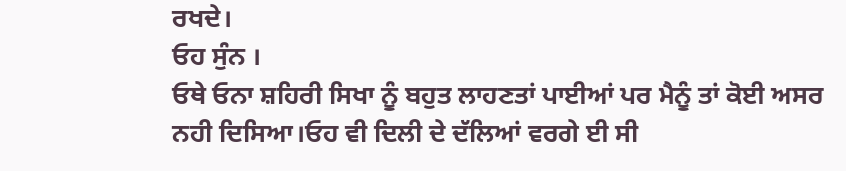ਰਖਦੇ।
ਓਹ ਸੁੰਨ ।
ਓਥੇ ਓਨਾ ਸ਼ਹਿਰੀ ਸਿਖਾ ਨੂੰ ਬਹੁਤ ਲਾਹਣਤਾਂ ਪਾਈਆਂ ਪਰ ਮੈਨੂੰ ਤਾਂ ਕੋਈ ਅਸਰ ਨਹੀ ਦਿਸਿਆ।ਓਹ ਵੀ ਦਿਲੀ ਦੇ ਦੱਲਿਆਂ ਵਰਗੇ ਈ ਸੀ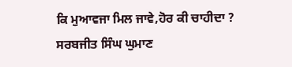ਕਿ ਮੁਆਵਜਾ ਮਿਲ ਜਾਵੇ,ਹੋਰ ਕੀ ਚਾਹੀਦਾ ?
ਸਰਬਜੀਤ ਸਿੰਘ ਘੁਮਾਣ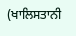(ਖਾਲਿਸਤਾਨੀ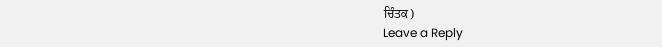ਚਿੰਤਕ)
Leave a Reply